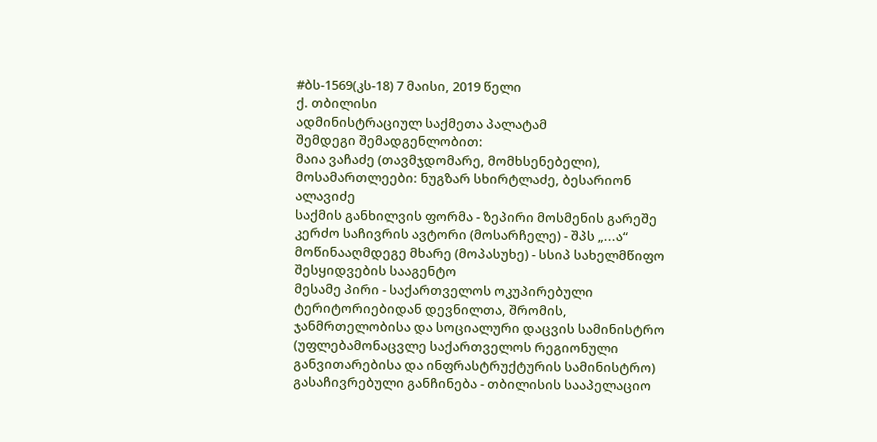#ბს-1569(კს-18) 7 მაისი, 2019 წელი
ქ. თბილისი
ადმინისტრაციულ საქმეთა პალატამ
შემდეგი შემადგენლობით:
მაია ვაჩაძე (თავმჯდომარე, მომხსენებელი),
მოსამართლეები: ნუგზარ სხირტლაძე, ბესარიონ ალავიძე
საქმის განხილვის ფორმა - ზეპირი მოსმენის გარეშე
კერძო საჩივრის ავტორი (მოსარჩელე) - შპს „...ა“
მოწინააღმდეგე მხარე (მოპასუხე) - სსიპ სახელმწიფო შესყიდვების სააგენტო
მესამე პირი - საქართველოს ოკუპირებული ტერიტორიებიდან დევნილთა, შრომის, ჯანმრთელობისა და სოციალური დაცვის სამინისტრო (უფლებამონაცვლე საქართველოს რეგიონული განვითარებისა და ინფრასტრუქტურის სამინისტრო)
გასაჩივრებული განჩინება - თბილისის სააპელაციო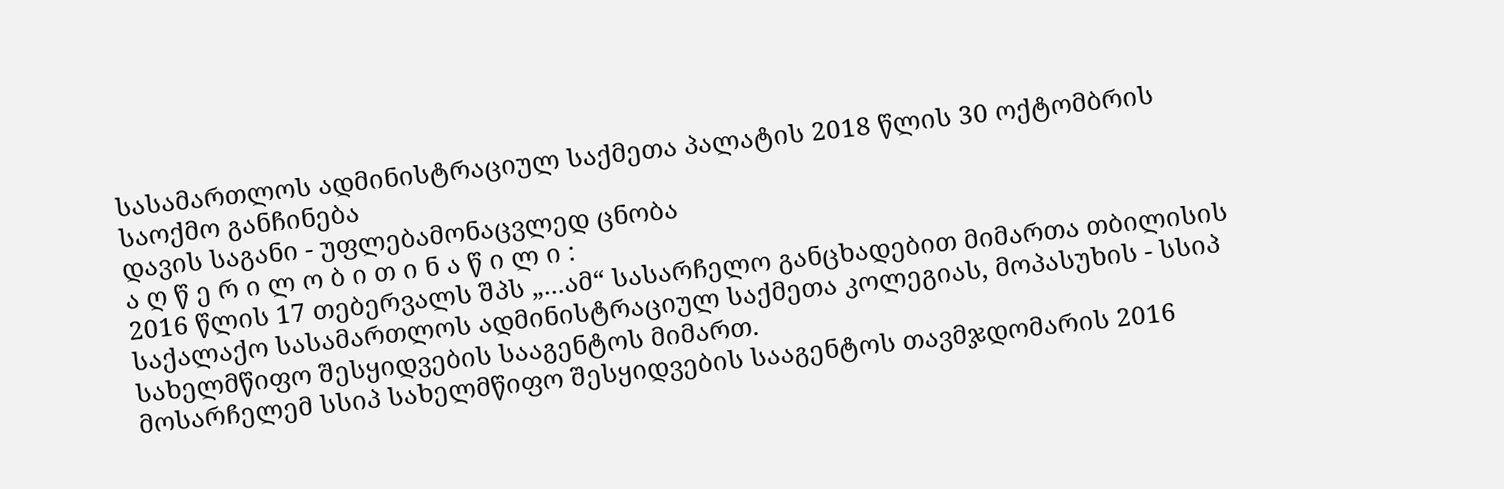სასამართლოს ადმინისტრაციულ საქმეთა პალატის 2018 წლის 30 ოქტომბრის საოქმო განჩინება
დავის საგანი - უფლებამონაცვლედ ცნობა
ა ღ წ ე რ ი ლ ო ბ ი თ ი ნ ა წ ი ლ ი :
2016 წლის 17 თებერვალს შპს „...ამ“ სასარჩელო განცხადებით მიმართა თბილისის საქალაქო სასამართლოს ადმინისტრაციულ საქმეთა კოლეგიას, მოპასუხის - სსიპ სახელმწიფო შესყიდვების სააგენტოს მიმართ.
მოსარჩელემ სსიპ სახელმწიფო შესყიდვების სააგენტოს თავმჯდომარის 2016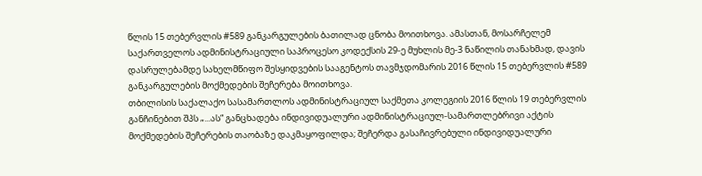წლის 15 თებერვლის #589 განკარგულების ბათილად ცნობა მოითხოვა. ამასთან, მოსარჩელემ საქართველოს ადმინისტრაციული საპროცესო კოდექსის 29-ე მუხლის მე-3 ნაწილის თანახმად, დავის დასრულებამდე სახელმწიფო შესყიდვების სააგენტოს თავმჯდომარის 2016 წლის 15 თებერვლის #589 განკარგულების მოქმედების შეჩერება მოითხოვა.
თბილისის საქალაქო სასამართლოს ადმინისტრაციულ საქმეთა კოლეგიის 2016 წლის 19 თებერვლის განჩინებით შპს „...ას“ განცხადება ინდივიდუალური ადმინისტრაციულ-სამართლებრივი აქტის მოქმედების შეჩერების თაობაზე დაკმაყოფილდა; შეჩერდა გასაჩივრებული ინდივიდუალური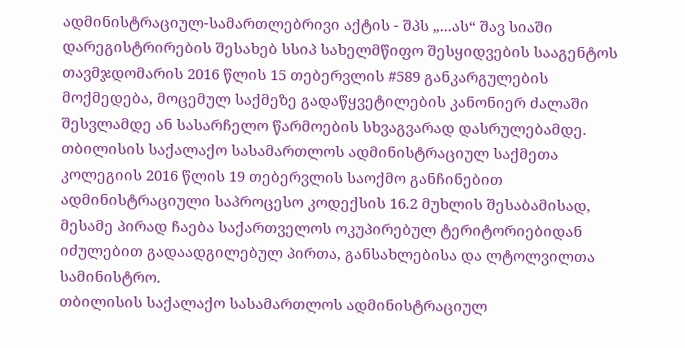ადმინისტრაციულ-სამართლებრივი აქტის - შპს „...ას“ შავ სიაში დარეგისტრირების შესახებ სსიპ სახელმწიფო შესყიდვების სააგენტოს თავმჯდომარის 2016 წლის 15 თებერვლის #589 განკარგულების მოქმედება, მოცემულ საქმეზე გადაწყვეტილების კანონიერ ძალაში შესვლამდე ან სასარჩელო წარმოების სხვაგვარად დასრულებამდე.
თბილისის საქალაქო სასამართლოს ადმინისტრაციულ საქმეთა კოლეგიის 2016 წლის 19 თებერვლის საოქმო განჩინებით ადმინისტრაციული საპროცესო კოდექსის 16.2 მუხლის შესაბამისად, მესამე პირად ჩაება საქართველოს ოკუპირებულ ტერიტორიებიდან იძულებით გადაადგილებულ პირთა, განსახლებისა და ლტოლვილთა სამინისტრო.
თბილისის საქალაქო სასამართლოს ადმინისტრაციულ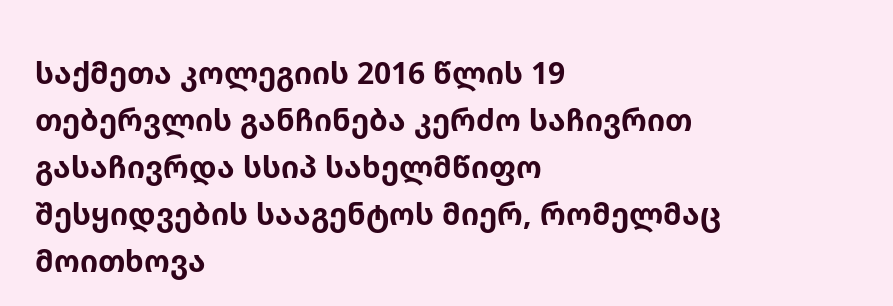საქმეთა კოლეგიის 2016 წლის 19 თებერვლის განჩინება კერძო საჩივრით გასაჩივრდა სსიპ სახელმწიფო შესყიდვების სააგენტოს მიერ, რომელმაც მოითხოვა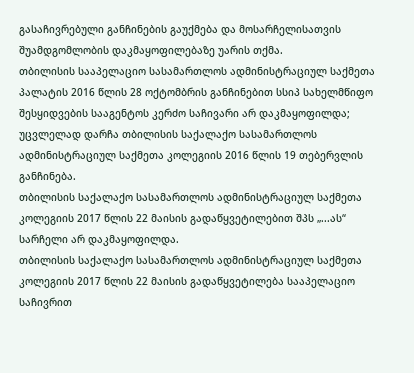გასაჩივრებული განჩინების გაუქმება და მოსარჩელისათვის შუამდგომლობის დაკმაყოფილებაზე უარის თქმა.
თბილისის სააპელაციო სასამართლოს ადმინისტრაციულ საქმეთა პალატის 2016 წლის 28 ოქტომბრის განჩინებით სსიპ სახელმწიფო შესყიდვების სააგენტოს კერძო საჩივარი არ დაკმაყოფილდა; უცვლელად დარჩა თბილისის საქალაქო სასამართლოს ადმინისტრაციულ საქმეთა კოლეგიის 2016 წლის 19 თებერვლის განჩინება.
თბილისის საქალაქო სასამართლოს ადმინისტრაციულ საქმეთა კოლეგიის 2017 წლის 22 მაისის გადაწყვეტილებით შპს „...ას“ სარჩელი არ დაკმაყოფილდა.
თბილისის საქალაქო სასამართლოს ადმინისტრაციულ საქმეთა კოლეგიის 2017 წლის 22 მაისის გადაწყვეტილება სააპელაციო საჩივრით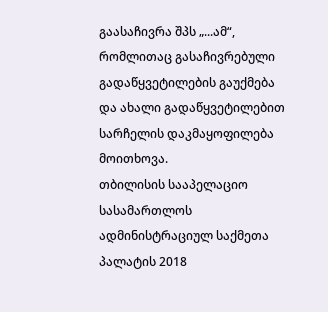გაასაჩივრა შპს „...ამ“, რომლითაც გასაჩივრებული გადაწყვეტილების გაუქმება და ახალი გადაწყვეტილებით სარჩელის დაკმაყოფილება მოითხოვა.
თბილისის სააპელაციო სასამართლოს ადმინისტრაციულ საქმეთა პალატის 2018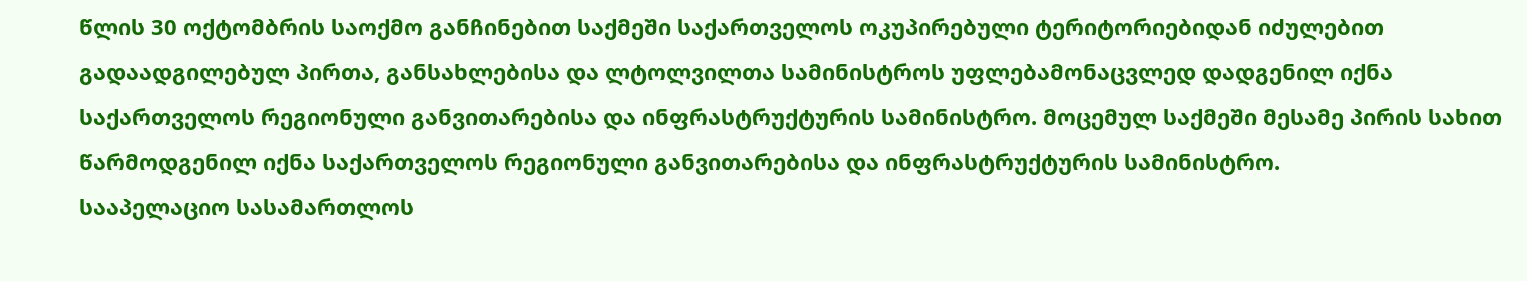წლის 30 ოქტომბრის საოქმო განჩინებით საქმეში საქართველოს ოკუპირებული ტერიტორიებიდან იძულებით გადაადგილებულ პირთა, განსახლებისა და ლტოლვილთა სამინისტროს უფლებამონაცვლედ დადგენილ იქნა საქართველოს რეგიონული განვითარებისა და ინფრასტრუქტურის სამინისტრო. მოცემულ საქმეში მესამე პირის სახით წარმოდგენილ იქნა საქართველოს რეგიონული განვითარებისა და ინფრასტრუქტურის სამინისტრო.
სააპელაციო სასამართლოს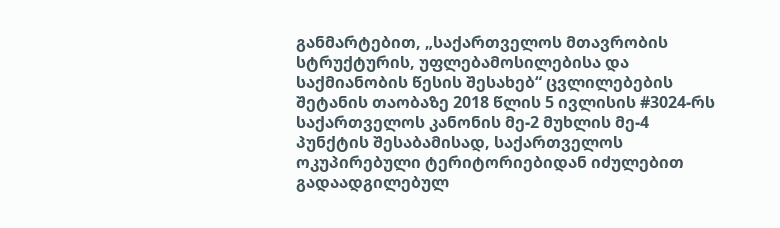განმარტებით, „საქართველოს მთავრობის სტრუქტურის, უფლებამოსილებისა და საქმიანობის წესის შესახებ“ ცვლილებების შეტანის თაობაზე 2018 წლის 5 ივლისის #3024-რს საქართველოს კანონის მე-2 მუხლის მე-4 პუნქტის შესაბამისად, საქართველოს ოკუპირებული ტერიტორიებიდან იძულებით გადაადგილებულ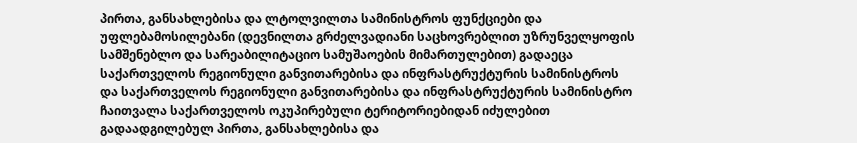პირთა, განსახლებისა და ლტოლვილთა სამინისტროს ფუნქციები და უფლებამოსილებანი (დევნილთა გრძელვადიანი საცხოვრებლით უზრუნველყოფის სამშენებლო და სარეაბილიტაციო სამუშაოების მიმართულებით) გადაეცა საქართველოს რეგიონული განვითარებისა და ინფრასტრუქტურის სამინისტროს და საქართველოს რეგიონული განვითარებისა და ინფრასტრუქტურის სამინისტრო ჩაითვალა საქართველოს ოკუპირებული ტერიტორიებიდან იძულებით გადაადგილებულ პირთა, განსახლებისა და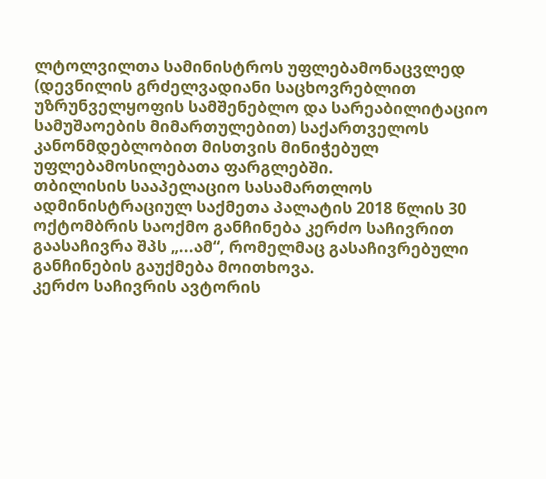ლტოლვილთა სამინისტროს უფლებამონაცვლედ (დევნილის გრძელვადიანი საცხოვრებლით უზრუნველყოფის სამშენებლო და სარეაბილიტაციო სამუშაოების მიმართულებით) საქართველოს კანონმდებლობით მისთვის მინიჭებულ უფლებამოსილებათა ფარგლებში.
თბილისის სააპელაციო სასამართლოს ადმინისტრაციულ საქმეთა პალატის 2018 წლის 30 ოქტომბრის საოქმო განჩინება კერძო საჩივრით გაასაჩივრა შპს „...ამ“, რომელმაც გასაჩივრებული განჩინების გაუქმება მოითხოვა.
კერძო საჩივრის ავტორის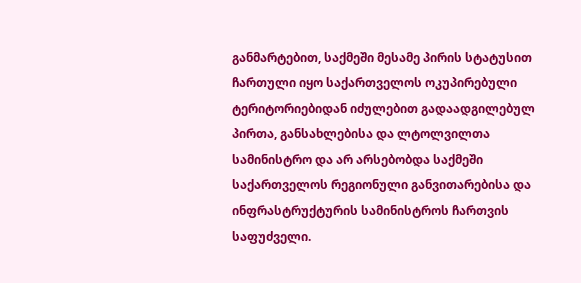განმარტებით, საქმეში მესამე პირის სტატუსით ჩართული იყო საქართველოს ოკუპირებული ტერიტორიებიდან იძულებით გადაადგილებულ პირთა, განსახლებისა და ლტოლვილთა სამინისტრო და არ არსებობდა საქმეში საქართველოს რეგიონული განვითარებისა და ინფრასტრუქტურის სამინისტროს ჩართვის საფუძველი.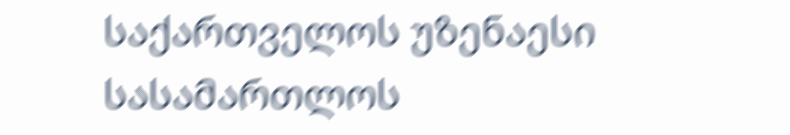საქართველოს უზენაესი სასამართლოს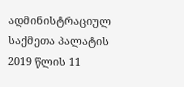ადმინისტრაციულ საქმეთა პალატის 2019 წლის 11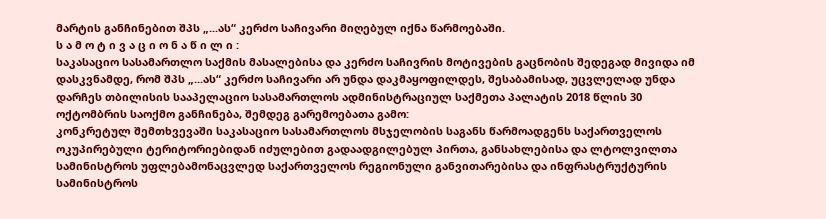მარტის განჩინებით შპს „...ას“ კერძო საჩივარი მიღებულ იქნა წარმოებაში.
ს ა მ ო ტ ი ვ ა ც ი ო ნ ა წ ი ლ ი :
საკასაციო სასამართლო საქმის მასალებისა და კერძო საჩივრის მოტივების გაცნობის შედეგად მივიდა იმ დასკვნამდე, რომ შპს „...ას“ კერძო საჩივარი არ უნდა დაკმაყოფილდეს, შესაბამისად, უცვლელად უნდა დარჩეს თბილისის სააპელაციო სასამართლოს ადმინისტრაციულ საქმეთა პალატის 2018 წლის 30 ოქტომბრის საოქმო განჩინება, შემდეგ გარემოებათა გამო:
კონკრეტულ შემთხვევაში საკასაციო სასამართლოს მსჯელობის საგანს წარმოადგენს საქართველოს ოკუპირებული ტერიტორიებიდან იძულებით გადაადგილებულ პირთა, განსახლებისა და ლტოლვილთა სამინისტროს უფლებამონაცვლედ საქართველოს რეგიონული განვითარებისა და ინფრასტრუქტურის სამინისტროს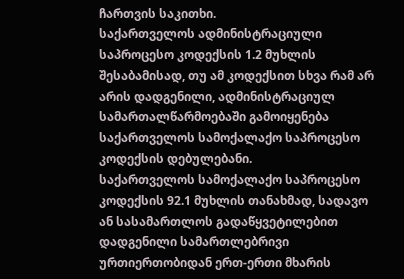ჩართვის საკითხი.
საქართველოს ადმინისტრაციული საპროცესო კოდექსის 1.2 მუხლის შესაბამისად, თუ ამ კოდექსით სხვა რამ არ არის დადგენილი, ადმინისტრაციულ სამართალწარმოებაში გამოიყენება საქართველოს სამოქალაქო საპროცესო კოდექსის დებულებანი.
საქართველოს სამოქალაქო საპროცესო კოდექსის 92.1 მუხლის თანახმად, სადავო ან სასამართლოს გადაწყვეტილებით დადგენილი სამართლებრივი ურთიერთობიდან ერთ-ერთი მხარის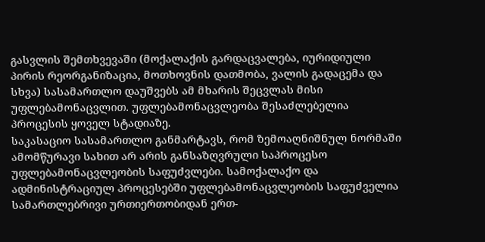გასვლის შემთხვევაში (მოქალაქის გარდაცვალება, იურიდიული პირის რეორგანიზაცია, მოთხოვნის დათმობა, ვალის გადაცემა და სხვა) სასამართლო დაუშვებს ამ მხარის შეცვლას მისი უფლებამონაცვლით. უფლებამონაცვლეობა შესაძლებელია პროცესის ყოველ სტადიაზე.
საკასაციო სასამართლო განმარტავს, რომ ზემოაღნიშნულ ნორმაში ამომწურავი სახით არ არის განსაზღვრული საპროცესო უფლებამონაცვლეობის საფუძვლები. სამოქალაქო და ადმინისტრაციულ პროცესებში უფლებამონაცვლეობის საფუძველია სამართლებრივი ურთიერთობიდან ერთ-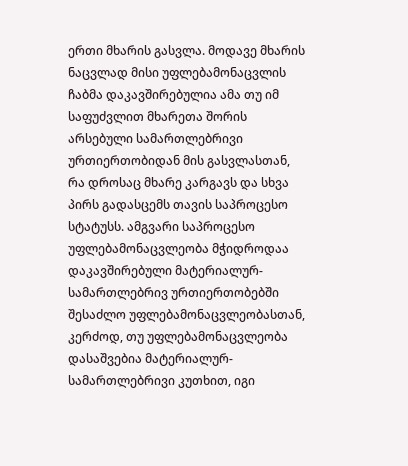ერთი მხარის გასვლა. მოდავე მხარის ნაცვლად მისი უფლებამონაცვლის ჩაბმა დაკავშირებულია ამა თუ იმ საფუძვლით მხარეთა შორის არსებული სამართლებრივი ურთიერთობიდან მის გასვლასთან, რა დროსაც მხარე კარგავს და სხვა პირს გადასცემს თავის საპროცესო სტატუსს. ამგვარი საპროცესო უფლებამონაცვლეობა მჭიდროდაა დაკავშირებული მატერიალურ-სამართლებრივ ურთიერთობებში შესაძლო უფლებამონაცვლეობასთან, კერძოდ, თუ უფლებამონაცვლეობა დასაშვებია მატერიალურ-სამართლებრივი კუთხით, იგი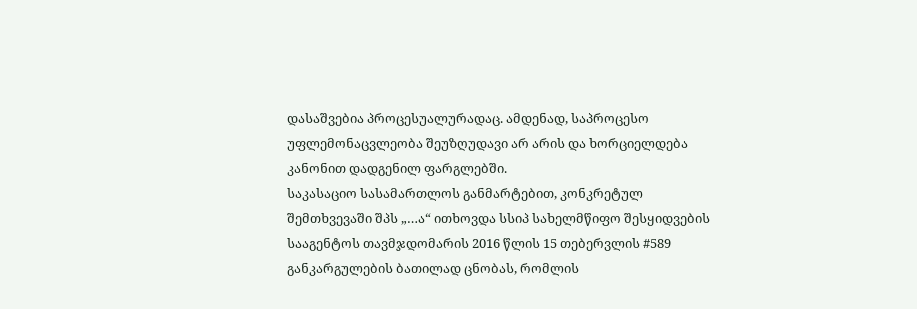დასაშვებია პროცესუალურადაც. ამდენად, საპროცესო უფლემონაცვლეობა შეუზღუდავი არ არის და ხორციელდება კანონით დადგენილ ფარგლებში.
საკასაციო სასამართლოს განმარტებით, კონკრეტულ შემთხვევაში შპს „…ა“ ითხოვდა სსიპ სახელმწიფო შესყიდვების სააგენტოს თავმჯდომარის 2016 წლის 15 თებერვლის #589 განკარგულების ბათილად ცნობას, რომლის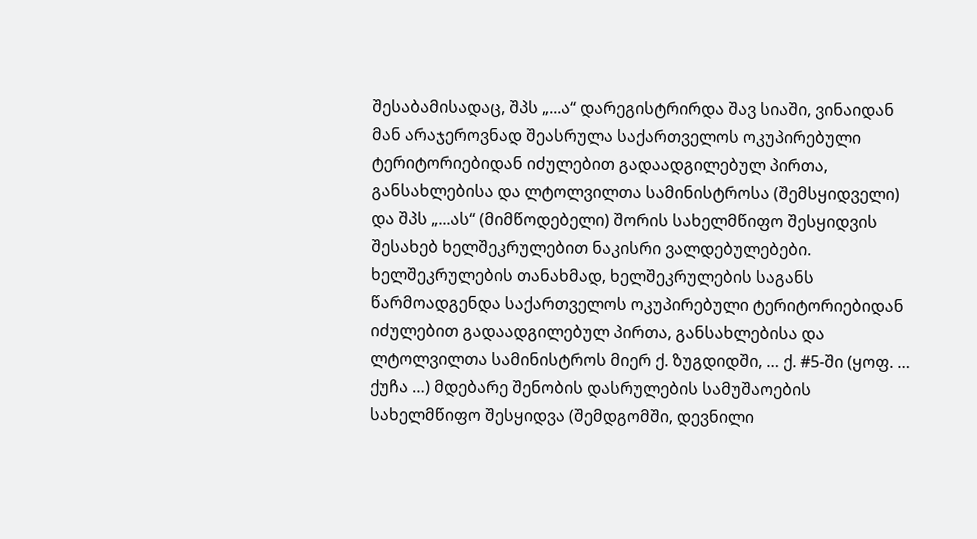შესაბამისადაც, შპს „...ა“ დარეგისტრირდა შავ სიაში, ვინაიდან მან არაჯეროვნად შეასრულა საქართველოს ოკუპირებული ტერიტორიებიდან იძულებით გადაადგილებულ პირთა, განსახლებისა და ლტოლვილთა სამინისტროსა (შემსყიდველი) და შპს „...ას“ (მიმწოდებელი) შორის სახელმწიფო შესყიდვის შესახებ ხელშეკრულებით ნაკისრი ვალდებულებები. ხელშეკრულების თანახმად, ხელშეკრულების საგანს წარმოადგენდა საქართველოს ოკუპირებული ტერიტორიებიდან იძულებით გადაადგილებულ პირთა, განსახლებისა და ლტოლვილთა სამინისტროს მიერ ქ. ზუგდიდში, … ქ. #5-ში (ყოფ. … ქუჩა …) მდებარე შენობის დასრულების სამუშაოების სახელმწიფო შესყიდვა (შემდგომში, დევნილი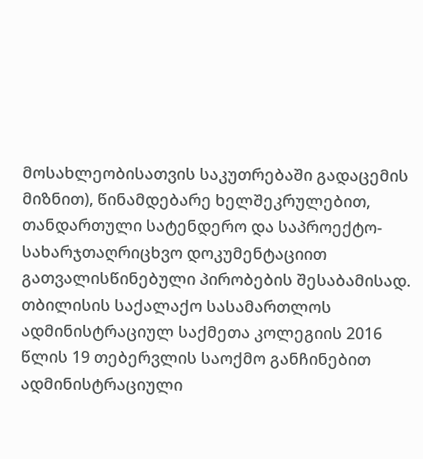მოსახლეობისათვის საკუთრებაში გადაცემის მიზნით), წინამდებარე ხელშეკრულებით, თანდართული სატენდერო და საპროექტო-სახარჯთაღრიცხვო დოკუმენტაციით გათვალისწინებული პირობების შესაბამისად.
თბილისის საქალაქო სასამართლოს ადმინისტრაციულ საქმეთა კოლეგიის 2016 წლის 19 თებერვლის საოქმო განჩინებით ადმინისტრაციული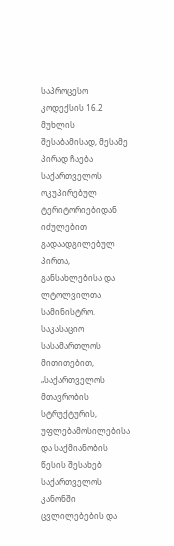საპროცესო კოდექსის 16.2 მუხლის შესაბამისად, მესამე პირად ჩაება საქართველოს ოკუპირებულ ტერიტორიებიდან იძულებით გადაადგილებულ პირთა, განსახლებისა და ლტოლვილთა სამინისტრო.
საკასაციო სასამართლოს მითითებით, „საქართველოს მთავრობის სტრუქტურის, უფლებამოსილებისა და საქმიანობის წესის შესახებ საქართველოს კანონში ცვლილებების და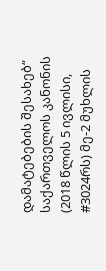დამატებების შესახებ“ საქართველოს კანონის (2018 წლის 5 ივლისი, #3024რს) მე-2 მუხლის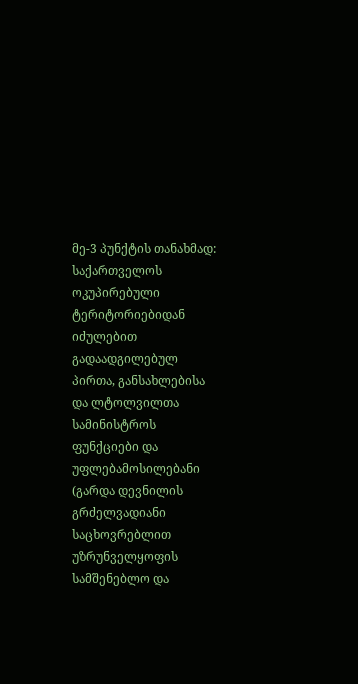მე-3 პუნქტის თანახმად: საქართველოს ოკუპირებული ტერიტორიებიდან იძულებით გადაადგილებულ პირთა, განსახლებისა და ლტოლვილთა სამინისტროს ფუნქციები და უფლებამოსილებანი (გარდა დევნილის გრძელვადიანი საცხოვრებლით უზრუნველყოფის სამშენებლო და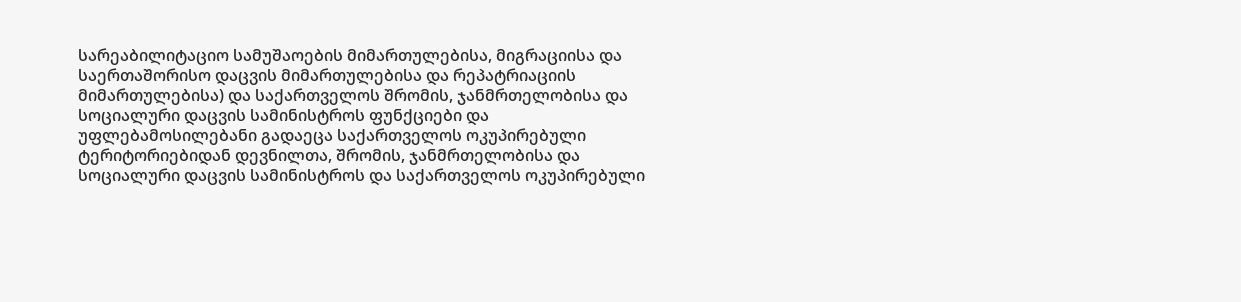სარეაბილიტაციო სამუშაოების მიმართულებისა, მიგრაციისა და საერთაშორისო დაცვის მიმართულებისა და რეპატრიაციის მიმართულებისა) და საქართველოს შრომის, ჯანმრთელობისა და სოციალური დაცვის სამინისტროს ფუნქციები და უფლებამოსილებანი გადაეცა საქართველოს ოკუპირებული ტერიტორიებიდან დევნილთა, შრომის, ჯანმრთელობისა და სოციალური დაცვის სამინისტროს და საქართველოს ოკუპირებული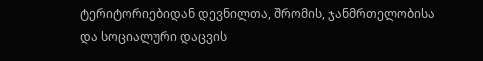ტერიტორიებიდან დევნილთა, შრომის, ჯანმრთელობისა და სოციალური დაცვის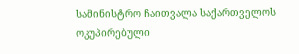სამინისტრო ჩაითვალა საქართველოს ოკუპირებული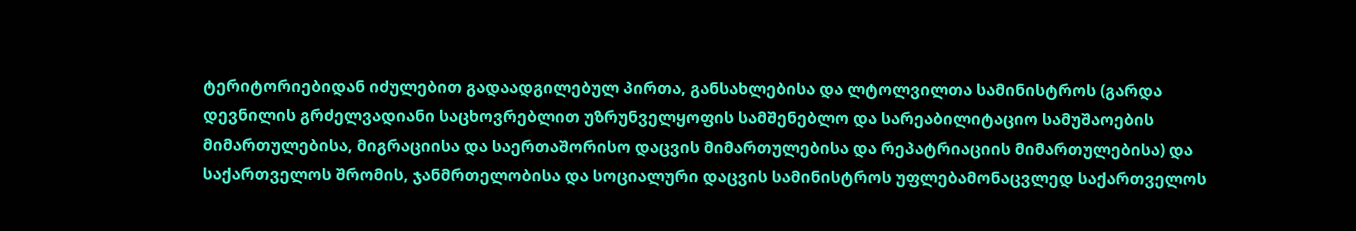ტერიტორიებიდან იძულებით გადაადგილებულ პირთა, განსახლებისა და ლტოლვილთა სამინისტროს (გარდა დევნილის გრძელვადიანი საცხოვრებლით უზრუნველყოფის სამშენებლო და სარეაბილიტაციო სამუშაოების მიმართულებისა, მიგრაციისა და საერთაშორისო დაცვის მიმართულებისა და რეპატრიაციის მიმართულებისა) და საქართველოს შრომის, ჯანმრთელობისა და სოციალური დაცვის სამინისტროს უფლებამონაცვლედ საქართველოს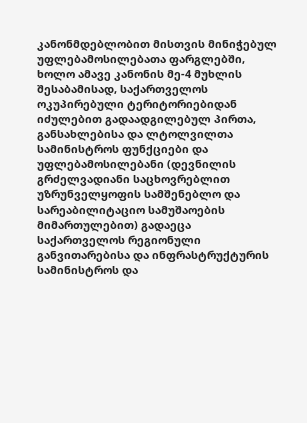კანონმდებლობით მისთვის მინიჭებულ უფლებამოსილებათა ფარგლებში, ხოლო ამავე კანონის მე-4 მუხლის შესაბამისად, საქართველოს ოკუპირებული ტერიტორიებიდან იძულებით გადაადგილებულ პირთა, განსახლებისა და ლტოლვილთა სამინისტროს ფუნქციები და უფლებამოსილებანი (დევნილის გრძელვადიანი საცხოვრებლით უზრუნველყოფის სამშენებლო და სარეაბილიტაციო სამუშაოების მიმართულებით) გადაეცა საქართველოს რეგიონული განვითარებისა და ინფრასტრუქტურის სამინისტროს და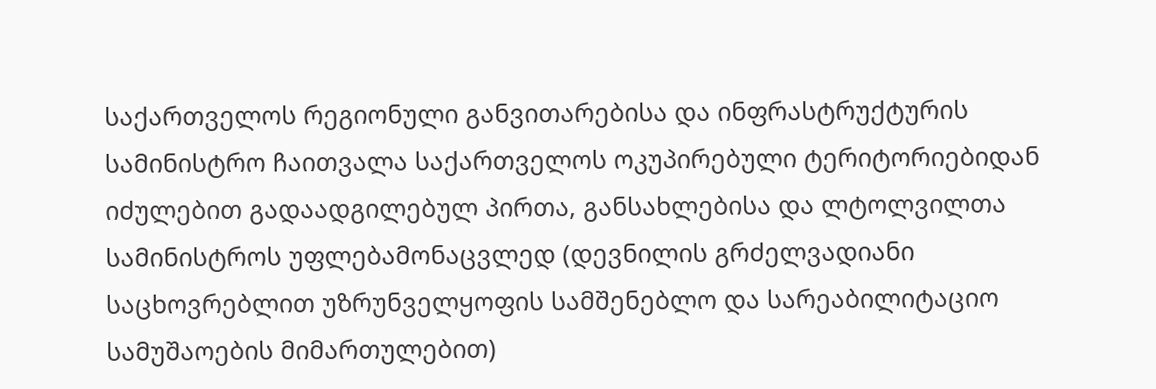საქართველოს რეგიონული განვითარებისა და ინფრასტრუქტურის სამინისტრო ჩაითვალა საქართველოს ოკუპირებული ტერიტორიებიდან იძულებით გადაადგილებულ პირთა, განსახლებისა და ლტოლვილთა სამინისტროს უფლებამონაცვლედ (დევნილის გრძელვადიანი საცხოვრებლით უზრუნველყოფის სამშენებლო და სარეაბილიტაციო სამუშაოების მიმართულებით)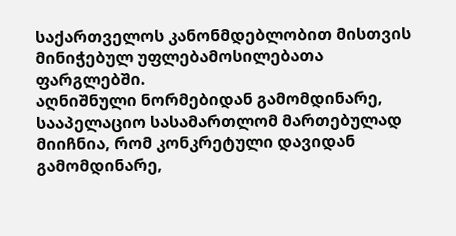საქართველოს კანონმდებლობით მისთვის მინიჭებულ უფლებამოსილებათა ფარგლებში.
აღნიშნული ნორმებიდან გამომდინარე, სააპელაციო სასამართლომ მართებულად მიიჩნია, რომ კონკრეტული დავიდან გამომდინარე,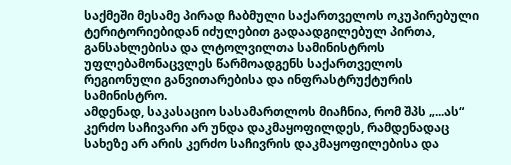საქმეში მესამე პირად ჩაბმული საქართველოს ოკუპირებული ტერიტორიებიდან იძულებით გადაადგილებულ პირთა, განსახლებისა და ლტოლვილთა სამინისტროს უფლებამონაცვლეს წარმოადგენს საქართველოს რეგიონული განვითარებისა და ინფრასტრუქტურის სამინისტრო.
ამდენად, საკასაციო სასამართლოს მიაჩნია, რომ შპს „...ას“ კერძო საჩივარი არ უნდა დაკმაყოფილდეს, რამდენადაც სახეზე არ არის კერძო საჩივრის დაკმაყოფილებისა და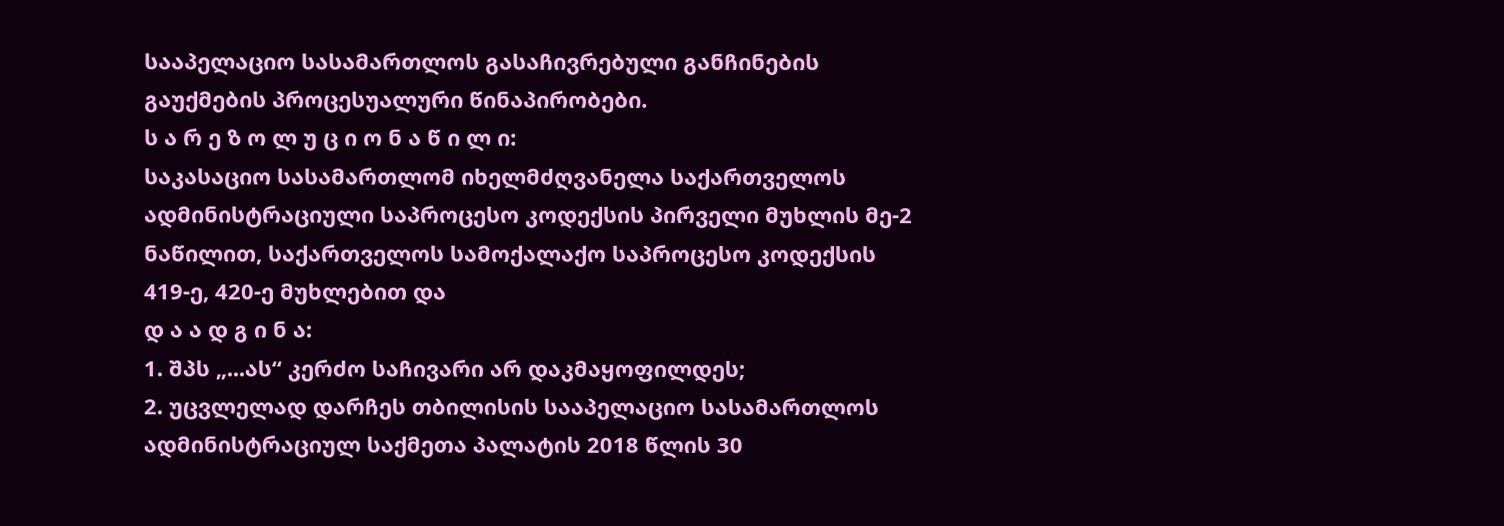სააპელაციო სასამართლოს გასაჩივრებული განჩინების გაუქმების პროცესუალური წინაპირობები.
ს ა რ ე ზ ო ლ უ ც ი ო ნ ა წ ი ლ ი:
საკასაციო სასამართლომ იხელმძღვანელა საქართველოს ადმინისტრაციული საპროცესო კოდექსის პირველი მუხლის მე-2 ნაწილით, საქართველოს სამოქალაქო საპროცესო კოდექსის 419-ე, 420-ე მუხლებით და
დ ა ა დ გ ი ნ ა:
1. შპს „...ას“ კერძო საჩივარი არ დაკმაყოფილდეს;
2. უცვლელად დარჩეს თბილისის სააპელაციო სასამართლოს ადმინისტრაციულ საქმეთა პალატის 2018 წლის 30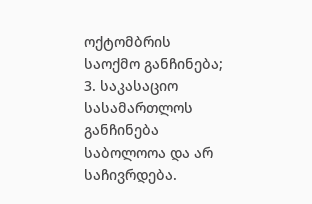ოქტომბრის საოქმო განჩინება;
3. საკასაციო სასამართლოს განჩინება საბოლოოა და არ საჩივრდება.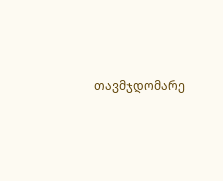თავმჯდომარე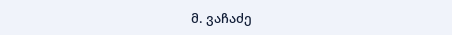მ. ვაჩაძე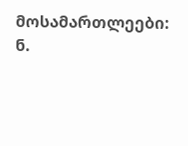მოსამართლეები: ნ.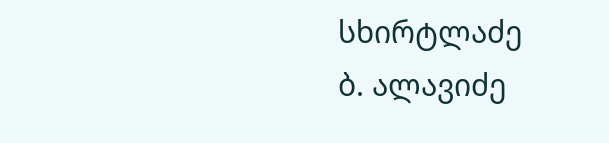სხირტლაძე
ბ. ალავიძე